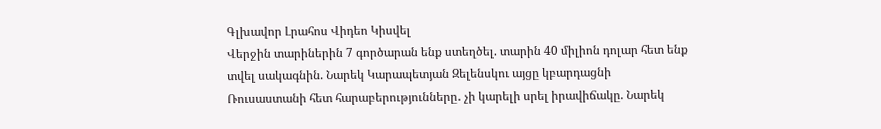Գլխավոր Լրահոս Վիդեո Կիսվել
Վերջին տարիներին 7 գործարան ենք ստեղծել. տարին 40 միլիոն դոլար հետ ենք տվել սակագնին. Նարեկ Կարապետյան Զելենսկու այցը կբարդացնի Ռուսաստանի հետ հարաբերությունները․ չի կարելի սրել իրավիճակը. Նարեկ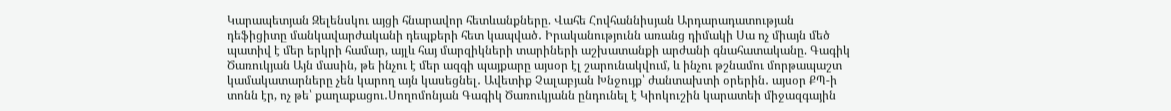Կարապետյան Զելենսկու այցի հնարավոր հետևանքները. Վահե Հովհաննիսյան Արդարադատության դեֆիցիտը մանկավարժականի դեպքերի հետ կապված․ Իրականությունն առանց դիմակի Սա ոչ միայն մեծ պատիվ է մեր երկրի համար, այլև հայ մարզիկների տարիների աշխատանքի արժանի գնահատականը. Գագիկ Ծառուկյան Այն մասին, թե ինչու է մեր ազգի պայքարը այսօր էլ շարունակվում, և ինչու թշնամու մորթապաշտ կամակատարները չեն կարող այն կասեցնել․ Ավետիք Չալաբյան Խնջույք՝ ժանտախտի օրերին․ այսօր ՔՊ-ի տոնն էր, ոչ թե՝ քաղաքացու․Սողոմոնյան Գագիկ Ծառուկյանն ընդունել է Կիոկուշին կարատեի միջազգային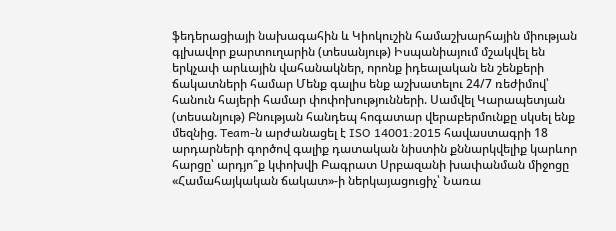ֆեդերացիայի նախագահին և Կիոկուշին համաշխարհային միության գլխավոր քարտուղարին (տեսանյութ) Իսպանիայում մշակվել են երկչափ արևային վահանակներ, որոնք իդեալական են շենքերի ճակատների համար Մենք գալիս ենք աշխատելու 24/7 ռեժիմով՝ հանուն հայերի համար փոփոխությունների. Սամվել Կարապետյան (տեսանյութ) Բնության հանդեպ հոգատար վերաբերմունքը սկսել ենք մեզնից. Team-ն արժանացել է ISO 14001:2015 հավաստագրի 18 արդարների գործով գալիք դատական նիստին քննարկվելիք կարևոր հարցը՝ արդյո՞ք կփոխվի Բագրատ Սրբազանի խափանման միջոցը
«Համահայկական ճակատ»-ի ներկայացուցիչ՝ Նառա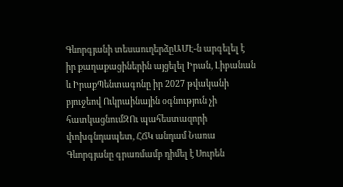Գևորգյանի տեսաուղերձըԱՄԷ-ն արգելել է իր քաղաքացիներին այցելել Իրան, Լիբանան և ԻրաքՊենտագոնը իր 2027 թվականի բյուջեով Ուկրաինային օգնություն չի հատկացնումԶՈւ պահեստազորի փոխգնդապետ, ՀՃԿ անդամ Նառա Գևորգյանը գրառմամբ դիմել է Սուրեն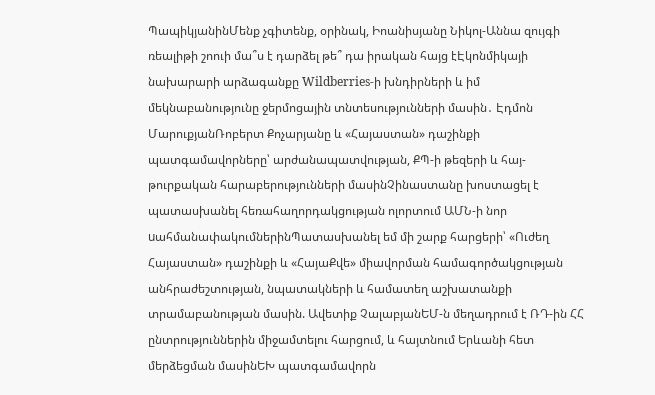ՊապիկյանինՄենք չգիտենք, օրինակ, Իոանիսյանը Նիկոլ-Աննա զույգի ռեալիթի շոուի մա՞ս է դարձել թե՞ դա իրական հայց էԷկոնմիկայի նախարարի արձագանքը Wildberries-ի խնդիրների և իմ մեկնաբանությունը ջերմոցային տնտեսությունների մասին․ Էդմոն ՄարուքյանՌոբերտ Քոչարյանը և «Հայաստան» դաշինքի պատգամավորները՝ արժանապատվության, ՔՊ-ի թեզերի և հայ-թուրքական հարաբերությունների մասինՉինաստանը խոստացել է պատասխանել հեռահաղորդակցության ոլորտում ԱՄՆ-ի նոր uահմանափակումներինՊատասխանել եմ մի շարք հարցերի՝ «Ուժեղ Հայաստան» դաշինքի և «ՀայաՔվե» միավորման համագործակցության անհրաժեշտության, նպատակների և համատեղ աշխատանքի տրամաբանության մասին. Ավետիք ՉալաբյանԵՄ-ն մեղադրում է ՌԴ-ին ՀՀ ընտրություններին միջամտելու հարցում, և հայտնում Երևանի հետ մերձեցման մասինԵԽ պատգամավորն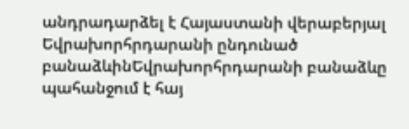անդրադարձել է Հայաստանի վերաբերյալ Եվրախորհրդարանի ընդունած բանաձևինԵվրախորհրդարանի բանաձևը պահանջում է հայ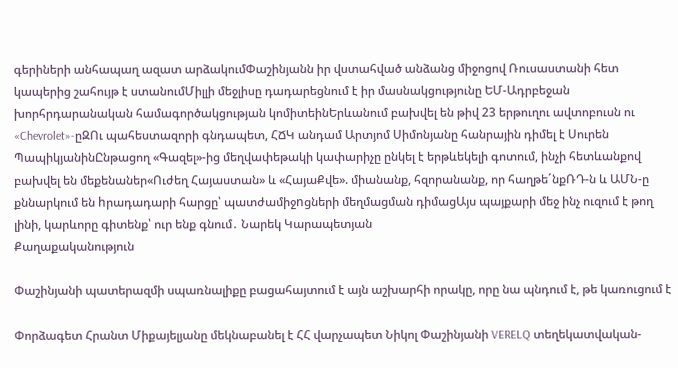գերիների անհապաղ ազատ արձակումՓաշինյանն իր վստահված անձանց միջոցով Ռուսաստանի հետ կապերից շահույթ է ստանումՄիլլի մեջլիսը դադարեցնում է իր մասնակցությունը ԵՄ-Ադրբեջան խորհրդարանական համագործակցության կոմիտեինԵրևանում բախվել են թիվ 23 երթուղու ավտոբուսն ու «Chevrolet»-ըԶՈւ պահեստազորի գնդապետ, ՀՃԿ անդամ Արտյոմ Սիմոնյանը հանրային դիմել է Սուրեն ՊապիկյանինԸնթացող «Գազել»-ից մեղվափեթակի կափարիչը ընկել է երթևեկելի գոտում, ինչի հետևանքով բախվել են մեքենաներ«Ուժեղ Հայաստան» և «ՀայաՔվե». միանանք, հզորանանք, որ հաղթե´նքՌԴ-ն և ԱՄՆ-ը քննարկում են hրադադարի հարցը՝ պատժամիջnցների մեղմացման դիմացԱյս պայքարի մեջ ինչ ուզում է թող լինի, կարևորը գիտենք՝ ուր ենք գնում․ Նարեկ Կարապետյան
Քաղաքականություն

Փաշինյանի պատերազմի սպառնալիքը բացահայտում է այն աշխարհի որակը, որը նա պնդում է, թե կառուցում է

Փորձագետ Հրանտ Միքայելյանը մեկնաբանել է ՀՀ վարչապետ Նիկոլ Փաշինյանի VERELQ տեղեկատվական-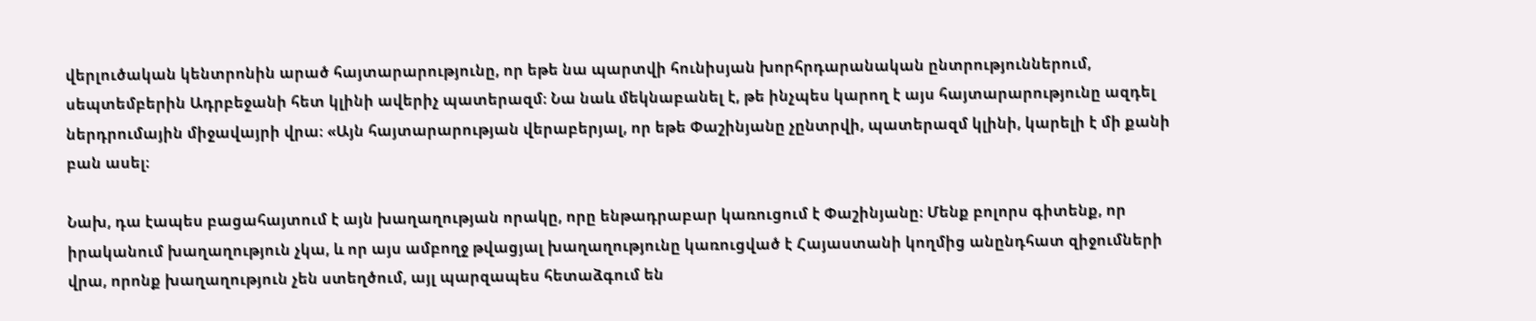վերլուծական կենտրոնին արած հայտարարությունը, որ եթե նա պարտվի հունիսյան խորհրդարանական ընտրություններում, սեպտեմբերին Ադրբեջանի հետ կլինի ավերիչ պատերազմ։ Նա նաև մեկնաբանել է, թե ինչպես կարող է այս հայտարարությունը ազդել ներդրումային միջավայրի վրա։ «Այն հայտարարության վերաբերյալ, որ եթե Փաշինյանը չընտրվի, պատերազմ կլինի, կարելի է մի քանի բան ասել։

Նախ, դա էապես բացահայտում է այն խաղաղության որակը, որը ենթադրաբար կառուցում է Փաշինյանը։ Մենք բոլորս գիտենք, որ իրականում խաղաղություն չկա, և որ այս ամբողջ թվացյալ խաղաղությունը կառուցված է Հայաստանի կողմից անընդհատ զիջումների վրա, որոնք խաղաղություն չեն ստեղծում, այլ պարզապես հետաձգում են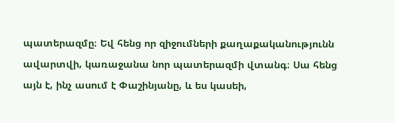պատերազմը։ Եվ հենց որ զիջումների քաղաքականությունն ավարտվի, կառաջանա նոր պատերազմի վտանգ։ Սա հենց այն է, ինչ ասում է Փաշինյանը, և ես կասեի,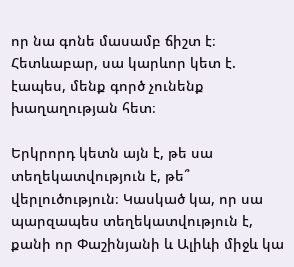որ նա գոնե մասամբ ճիշտ է։ Հետևաբար, սա կարևոր կետ է. էապես, մենք գործ չունենք խաղաղության հետ։

Երկրորդ կետն այն է, թե սա տեղեկատվություն է, թե՞ վերլուծություն։ Կասկած կա, որ սա պարզապես տեղեկատվություն է, քանի որ Փաշինյանի և Ալիևի միջև կա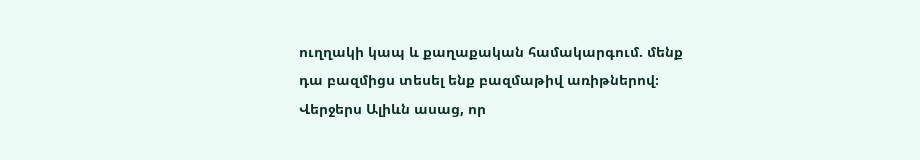ուղղակի կապ և քաղաքական համակարգում. մենք դա բազմիցս տեսել ենք բազմաթիվ առիթներով։ Վերջերս Ալիևն ասաց, որ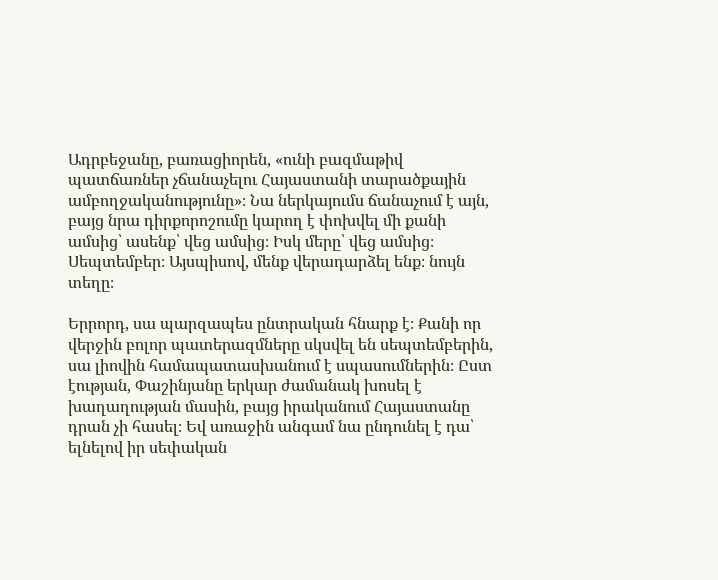Ադրբեջանը, բառացիորեն, «ունի բազմաթիվ պատճառներ չճանաչելու Հայաստանի տարածքային ամբողջականությունը»։ Նա ներկայումս ճանաչում է այն, բայց նրա դիրքորոշումը կարող է փոխվել մի քանի ամսից՝ ասենք՝ վեց ամսից։ Իսկ մերը՝ վեց ամսից։ Սեպտեմբեր։ Այսպիսով, մենք վերադարձել ենք։ նույն տեղը։

Երրորդ, սա պարզապես ընտրական հնարք է։ Քանի որ վերջին բոլոր պատերազմները սկսվել են սեպտեմբերին, սա լիովին համապատասխանում է սպասումներին։ Ըստ էության, Փաշինյանը երկար ժամանակ խոսել է խաղաղության մասին, բայց իրականում Հայաստանը դրան չի հասել։ Եվ առաջին անգամ նա ընդունել է դա՝ ելնելով իր սեփական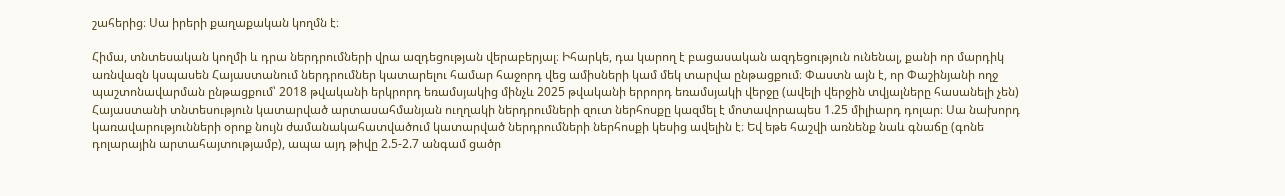շահերից։ Սա իրերի քաղաքական կողմն է։

Հիմա, տնտեսական կողմի և դրա ներդրումների վրա ազդեցության վերաբերյալ։ Իհարկե, դա կարող է բացասական ազդեցություն ունենալ, քանի որ մարդիկ առնվազն կսպասեն Հայաստանում ներդրումներ կատարելու համար հաջորդ վեց ամիսների կամ մեկ տարվա ընթացքում։ Փաստն այն է, որ Փաշինյանի ողջ պաշտոնավարման ընթացքում՝ 2018 թվականի երկրորդ եռամսյակից մինչև 2025 թվականի երրորդ եռամսյակի վերջը (ավելի վերջին տվյալները հասանելի չեն) Հայաստանի տնտեսություն կատարված արտասահմանյան ուղղակի ներդրումների զուտ ներհոսքը կազմել է մոտավորապես 1.25 միլիարդ դոլար։ Սա նախորդ կառավարությունների օրոք նույն ժամանակահատվածում կատարված ներդրումների ներհոսքի կեսից ավելին է։ Եվ եթե հաշվի առնենք նաև գնաճը (գոնե դոլարային արտահայտությամբ), ապա այդ թիվը 2.5-2.7 անգամ ցածր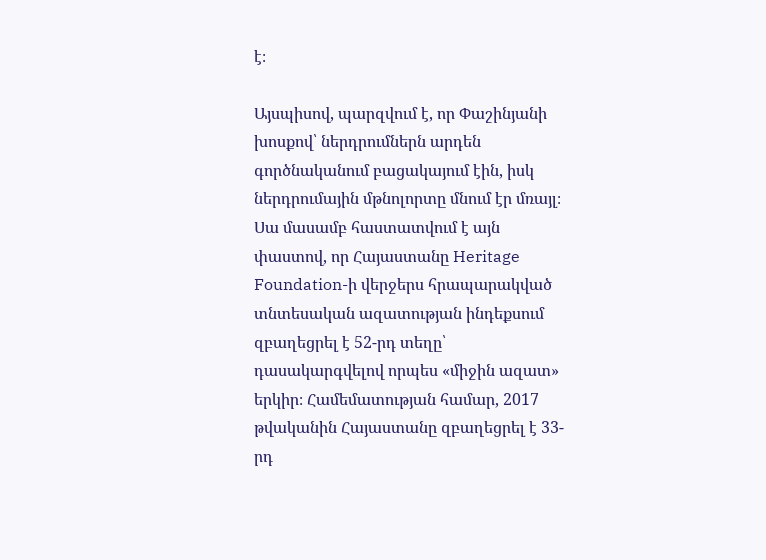է։

Այսպիսով, պարզվում է, որ Փաշինյանի խոսքով՝ ներդրումներն արդեն գործնականում բացակայում էին, իսկ ներդրումային մթնոլորտը մնում էր մռայլ։ Սա մասամբ հաստատվում է այն փաստով, որ Հայաստանը Heritage Foundation-ի վերջերս հրապարակված տնտեսական ազատության ինդեքսում զբաղեցրել է 52-րդ տեղը՝ դասակարգվելով որպես «միջին ազատ» երկիր։ Համեմատության համար, 2017 թվականին Հայաստանը զբաղեցրել է 33-րդ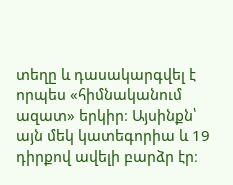տեղը և դասակարգվել է որպես «հիմնականում ազատ» երկիր։ Այսինքն՝ այն մեկ կատեգորիա և 19 դիրքով ավելի բարձր էր։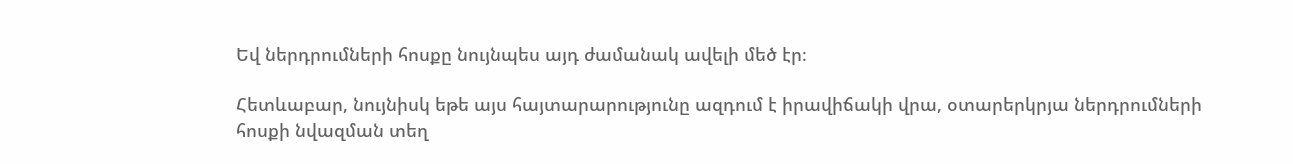Եվ ներդրումների հոսքը նույնպես այդ ժամանակ ավելի մեծ էր։

Հետևաբար, նույնիսկ եթե այս հայտարարությունը ազդում է իրավիճակի վրա, օտարերկրյա ներդրումների հոսքի նվազման տեղ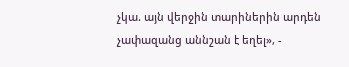չկա. այն վերջին տարիներին արդեն չափազանց աննշան է եղել», -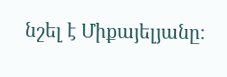նշել է Միքայելյանը։